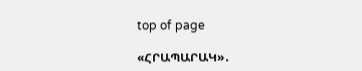top of page

«ՀՐԱՊԱՐԱԿ»․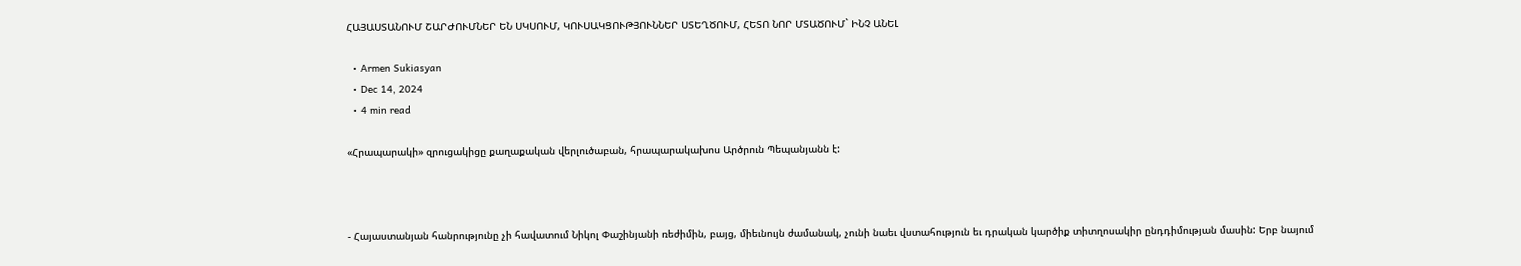ՀԱՅԱՍՏԱՆՈՒՄ ՇԱՐԺՈՒՄՆԵՐ ԵՆ ՍԿՍՈՒՄ, ԿՈՒՍԱԿՑՈՒԹՅՈՒՆՆԵՐ ՍՏԵՂԾՈՒՄ, ՀԵՏՈ ՆՈՐ ՄՏԱԾՈՒՄ` ԻՆՉ ԱՆԵԼ

  • Armen Sukiasyan
  • Dec 14, 2024
  • 4 min read

«Հրապարակի» զրուցակիցը քաղաքական վերլուծաբան, հրապարակախոս Արծրուն Պեպանյանն է:



- Հայաստանյան հանրությունը չի հավատում Նիկոլ Փաշինյանի ռեժիմին, բայց, միեւնույն ժամանակ, չունի նաեւ վստահություն եւ դրական կարծիք տիտղոսակիր ընդդիմության մասին: Երբ նայում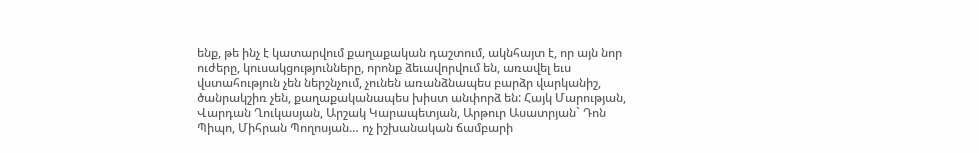ենք, թե ինչ է կատարվում քաղաքական դաշտում, ակնհայտ է, որ այն նոր ուժերը, կուսակցությունները, որոնք ձեւավորվում են, առավել եւս վստահություն չեն ներշնչում, չունեն առանձնապես բարձր վարկանիշ, ծանրակշիռ չեն, քաղաքականապես խիստ անփորձ են: Հայկ Մարության, Վարդան Ղուկասյան, Արշակ Կարապետյան, Արթուր Ասատրյան` Դոն Պիպո, Միհրան Պողոսյան… ոչ իշխանական ճամբարի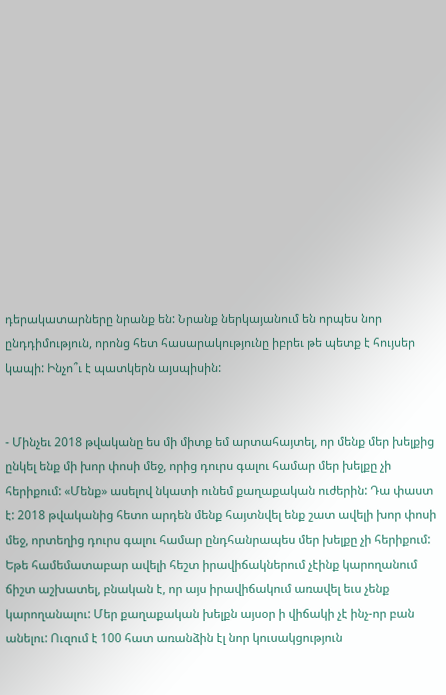դերակատարները նրանք են: Նրանք ներկայանում են որպես նոր ընդդիմություն, որոնց հետ հասարակությունը իբրեւ թե պետք է հույսեր կապի: Ինչո՞ւ է պատկերն այսպիսին:


- Մինչեւ 2018 թվականը ես մի միտք եմ արտահայտել, որ մենք մեր խելքից ընկել ենք մի խոր փոսի մեջ, որից դուրս գալու համար մեր խելքը չի հերիքում: «Մենք» ասելով նկատի ունեմ քաղաքական ուժերին: Դա փաստ է: 2018 թվականից հետո արդեն մենք հայտնվել ենք շատ ավելի խոր փոսի մեջ, որտեղից դուրս գալու համար ընդհանրապես մեր խելքը չի հերիքում: Եթե համեմատաբար ավելի հեշտ իրավիճակներում չէինք կարողանում ճիշտ աշխատել, բնական է, որ այս իրավիճակում առավել եւս չենք կարողանալու: Մեր քաղաքական խելքն այսօր ի վիճակի չէ ինչ-որ բան անելու: Ուզում է 100 հատ առանձին էլ նոր կուսակցություն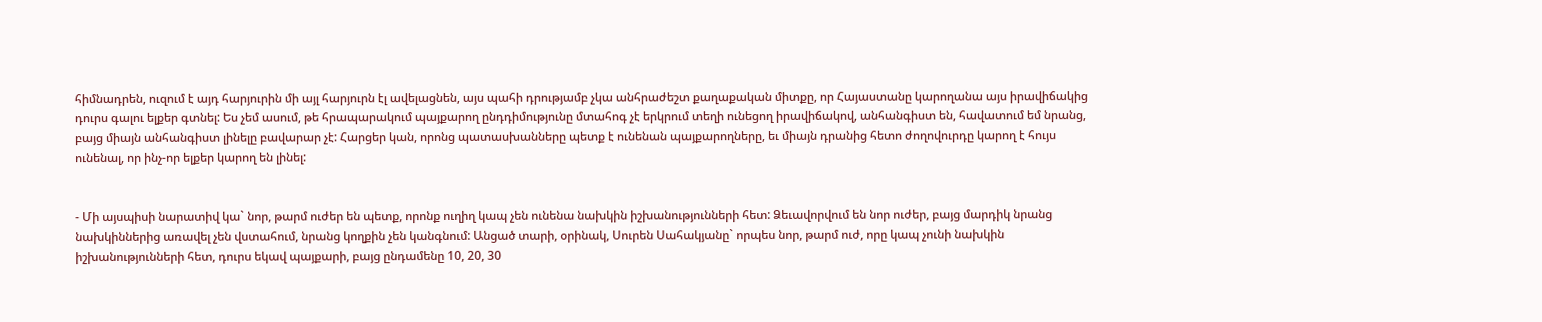հիմնադրեն, ուզում է այդ հարյուրին մի այլ հարյուրն էլ ավելացնեն, այս պահի դրությամբ չկա անհրաժեշտ քաղաքական միտքը, որ Հայաստանը կարողանա այս իրավիճակից դուրս գալու ելքեր գտնել: Ես չեմ ասում, թե հրապարակում պայքարող ընդդիմությունը մտահոգ չէ երկրում տեղի ունեցող իրավիճակով, անհանգիստ են, հավատում եմ նրանց, բայց միայն անհանգիստ լինելը բավարար չէ: Հարցեր կան, որոնց պատասխանները պետք է ունենան պայքարողները, եւ միայն դրանից հետո ժողովուրդը կարող է հույս ունենալ, որ ինչ-որ ելքեր կարող են լինել:


- Մի այսպիսի նարատիվ կա` նոր, թարմ ուժեր են պետք, որոնք ուղիղ կապ չեն ունենա նախկին իշխանությունների հետ: Ձեւավորվում են նոր ուժեր, բայց մարդիկ նրանց նախկիններից առավել չեն վստահում, նրանց կողքին չեն կանգնում: Անցած տարի, օրինակ, Սուրեն Սահակյանը` որպես նոր, թարմ ուժ, որը կապ չունի նախկին իշխանությունների հետ, դուրս եկավ պայքարի, բայց ընդամենը 10, 20, 30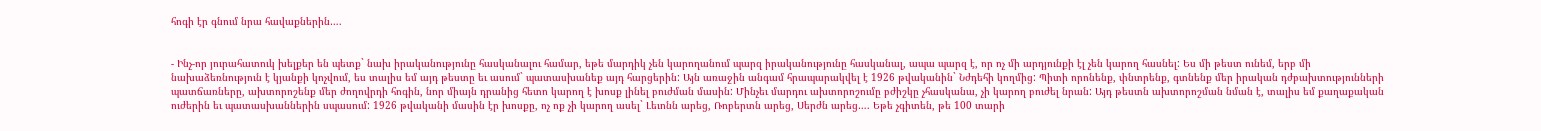հոգի էր գնում նրա հավաքներին….


- Ինչ-որ յուրահատուկ խելքեր են պետք` նախ իրականությունը հասկանալու համար, եթե մարդիկ չեն կարողանում պարզ իրականությունը հասկանալ, ապա պարզ է, որ ոչ մի արդյունքի էլ չեն կարող հասնել: Ես մի թեստ ունեմ, երբ մի նախաձեռնություն է կյանքի կոչվում, ես տալիս եմ այդ թեստը եւ ասում` պատասխանեք այդ հարցերին: Այն առաջին անգամ հրապարակվել է 1926 թվականին` Նժդեհի կողմից: Պիտի որոնենք, փնտրենք, գտնենք մեր իրական դժբախտությունների պատճառները, ախտորոշենք մեր ժողովրդի հոգին, նոր միայն դրանից հետո կարող է խոսք լինել բուժման մասին: Մինչեւ մարդու ախտորոշումը բժիշկը չհասկանա, չի կարող բուժել նրան: Այդ թեստն ախտորոշման նման է, տալիս եմ քաղաքական ուժերին եւ պատասխաններին սպասում: 1926 թվականի մասին էր խոսքը, ոչ ոք չի կարող ասել` Լեւոնն արեց, Ռոբերտն արեց, Սերժն արեց…. Եթե չգիտեն, թե 100 տարի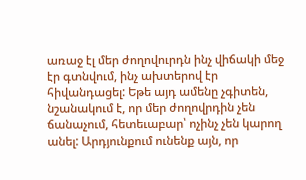առաջ էլ մեր ժողովուրդն ինչ վիճակի մեջ էր գտնվում, ինչ ախտերով էր հիվանդացել: Եթե այդ ամենը չգիտեն, նշանակում է, որ մեր ժողովրդին չեն ճանաչում, հետեւաբար՝ ոչինչ չեն կարող անել: Արդյունքում ունենք այն, որ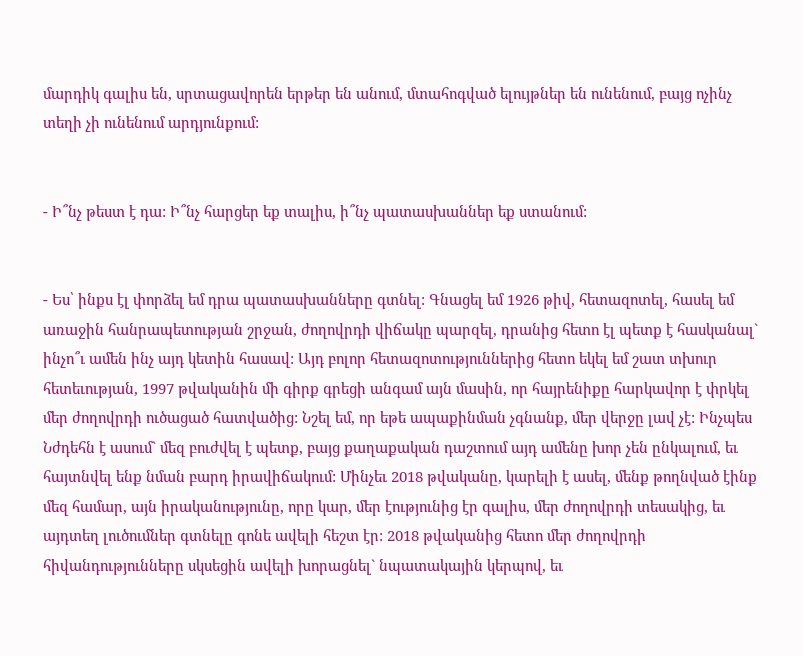մարդիկ գալիս են, սրտացավորեն երթեր են անում, մտահոգված ելույթներ են ունենում, բայց ոչինչ տեղի չի ունենում արդյունքում:


- Ի՞նչ թեստ է դա: Ի՞նչ հարցեր եք տալիս, ի՞նչ պատասխաններ եք ստանում:


- Ես՝ ինքս էլ փորձել եմ դրա պատասխանները գտնել: Գնացել եմ 1926 թիվ, հետազոտել, հասել եմ առաջին հանրապետության շրջան, ժողովրդի վիճակը պարզել, դրանից հետո էլ պետք է հասկանալ` ինչո՞ւ ամեն ինչ այդ կետին հասավ: Այդ բոլոր հետազոտություններից հետո եկել եմ շատ տխուր հետեւության, 1997 թվականին մի գիրք գրեցի անգամ այն մասին, որ հայրենիքը հարկավոր է փրկել մեր ժողովրդի ուծացած հատվածից: Նշել եմ, որ եթե ապաքինման չգնանք, մեր վերջը լավ չէ: Ինչպես Նժդեհն է ասում` մեզ բուժվել է պետք, բայց քաղաքական դաշտում այդ ամենը խոր չեն ընկալում, եւ հայտնվել ենք նման բարդ իրավիճակում: Մինչեւ 2018 թվականը, կարելի է ասել, մենք թողնված էինք մեզ համար, այն իրականությունը, որը կար, մեր էությունից էր գալիս, մեր ժողովրդի տեսակից, եւ այդտեղ լուծումներ գտնելը գոնե ավելի հեշտ էր: 2018 թվականից հետո մեր ժողովրդի հիվանդությունները սկսեցին ավելի խորացնել` նպատակային կերպով, եւ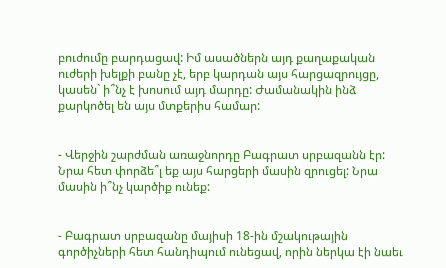բուժումը բարդացավ: Իմ ասածներն այդ քաղաքական ուժերի խելքի բանը չէ, երբ կարդան այս հարցազրույցը, կասեն` ի՞նչ է խոսում այդ մարդը: Ժամանակին ինձ քարկոծել են այս մտքերիս համար:


- Վերջին շարժման առաջնորդը Բագրատ սրբազանն էր: Նրա հետ փորձե՞լ եք այս հարցերի մասին զրուցել: Նրա մասին ի՞նչ կարծիք ունեք:


- Բագրատ սրբազանը մայիսի 18-ին մշակութային գործիչների հետ հանդիպում ունեցավ, որին ներկա էի նաեւ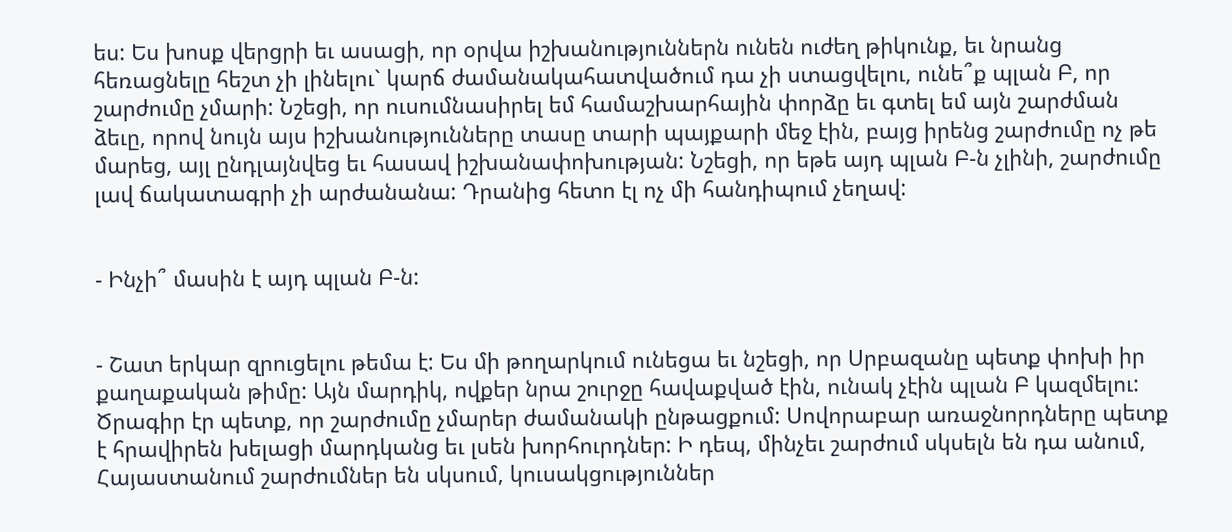ես: Ես խոսք վերցրի եւ ասացի, որ օրվա իշխանություններն ունեն ուժեղ թիկունք, եւ նրանց հեռացնելը հեշտ չի լինելու` կարճ ժամանակահատվածում դա չի ստացվելու, ունե՞ք պլան Բ, որ շարժումը չմարի: Նշեցի, որ ուսումնասիրել եմ համաշխարհային փորձը եւ գտել եմ այն շարժման ձեւը, որով նույն այս իշխանությունները տասը տարի պայքարի մեջ էին, բայց իրենց շարժումը ոչ թե մարեց, այլ ընդլայնվեց եւ հասավ իշխանափոխության: Նշեցի, որ եթե այդ պլան Բ-ն չլինի, շարժումը լավ ճակատագրի չի արժանանա: Դրանից հետո էլ ոչ մի հանդիպում չեղավ:


- Ինչի՞ մասին է այդ պլան Բ-ն:


- Շատ երկար զրուցելու թեմա է: Ես մի թողարկում ունեցա եւ նշեցի, որ Սրբազանը պետք փոխի իր քաղաքական թիմը: Այն մարդիկ, ովքեր նրա շուրջը հավաքված էին, ունակ չէին պլան Բ կազմելու: Ծրագիր էր պետք, որ շարժումը չմարեր ժամանակի ընթացքում: Սովորաբար առաջնորդները պետք է հրավիրեն խելացի մարդկանց եւ լսեն խորհուրդներ: Ի դեպ, մինչեւ շարժում սկսելն են դա անում, Հայաստանում շարժումներ են սկսում, կուսակցություններ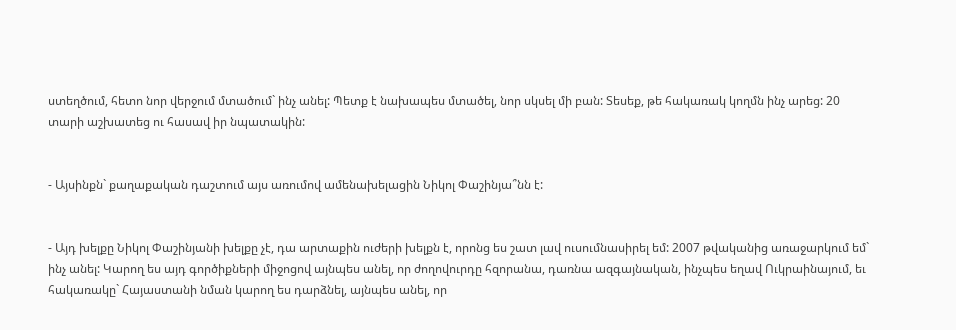ստեղծում, հետո նոր վերջում մտածում` ինչ անել: Պետք է նախապես մտածել, նոր սկսել մի բան: Տեսեք, թե հակառակ կողմն ինչ արեց: 20 տարի աշխատեց ու հասավ իր նպատակին:


- Այսինքն` քաղաքական դաշտում այս առումով ամենախելացին Նիկոլ Փաշինյա՞նն է:


- Այդ խելքը Նիկոլ Փաշինյանի խելքը չէ, դա արտաքին ուժերի խելքն է, որոնց ես շատ լավ ուսումնասիրել եմ: 2007 թվականից առաջարկում եմ` ինչ անել: Կարող ես այդ գործիքների միջոցով այնպես անել, որ ժողովուրդը հզորանա, դառնա ազգայնական, ինչպես եղավ Ուկրաինայում, եւ հակառակը` Հայաստանի նման կարող ես դարձնել, այնպես անել, որ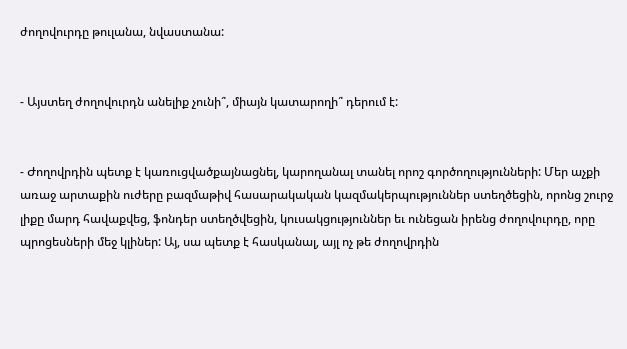ժողովուրդը թուլանա, նվաստանա:


- Այստեղ ժողովուրդն անելիք չունի՞, միայն կատարողի՞ դերում է:


- Ժողովրդին պետք է կառուցվածքայնացնել, կարողանալ տանել որոշ գործողությունների: Մեր աչքի առաջ արտաքին ուժերը բազմաթիվ հասարակական կազմակերպություններ ստեղծեցին, որոնց շուրջ լիքը մարդ հավաքվեց, ֆոնդեր ստեղծվեցին, կուսակցություններ եւ ունեցան իրենց ժողովուրդը, որը պրոցեսների մեջ կլիներ: Այ, սա պետք է հասկանալ, այլ ոչ թե ժողովրդին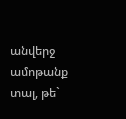անվերջ ամոթանք տալ, թե`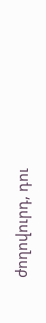ժողովուրդ, դու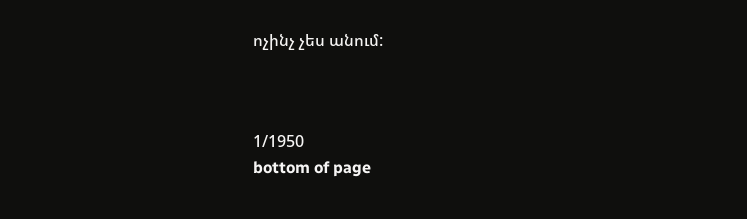ոչինչ չես անում:



1/1950
bottom of page